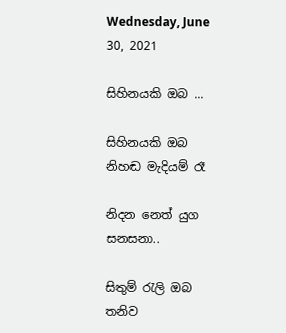Wednesday, June 30, 2021

සිහිනයකි ඔබ ...

සිහිනයකි ඔබ නිහඬ මැදියම් රෑ

නිදන නෙත් යුග සනසනා..

සිතුම් රැලි ඔබ තනිව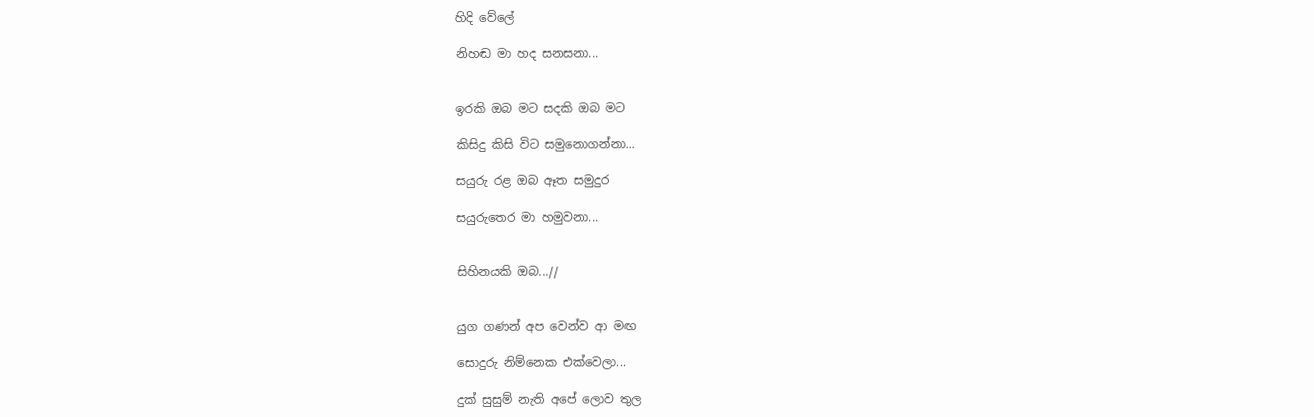හිදි වේලේ

නිහඬ මා හද සනසනා...


ඉරකි ඔබ මට සදකි ඔබ මට

කිසිදු කිසි විට සමුනොගන්නා...

සයුරු රළ ඔබ ඈත සමුදුර

සයුරුතෙර මා හමුවනා...


සිහිනයකි ඔබ...//


යුග ගණන් අප වෙන්ව ආ මඟ

සොදුරු නිම්නෙක එක්වෙලා...

දුක් සුසුම් නැති අපේ ලොව තුල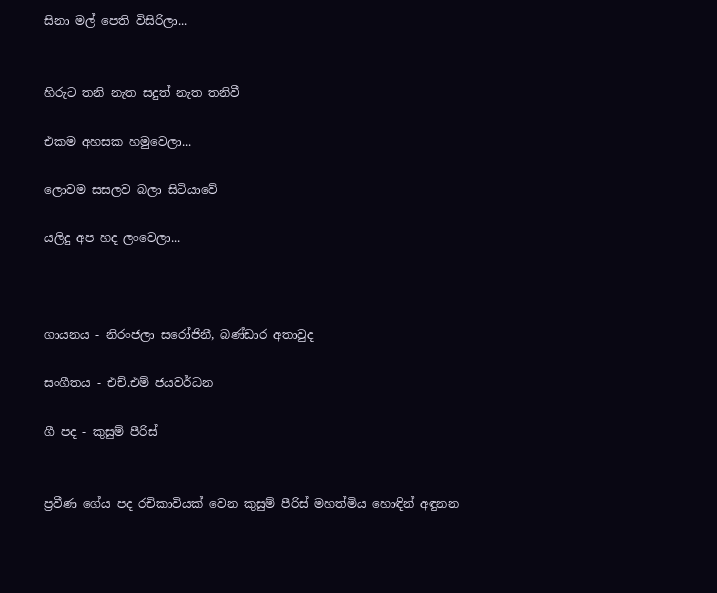සිනා මල් පෙති විසිරිලා...


හිරුට තනි නැත සදුත් නැත තනිවී

එකම අහසක හමුවෙලා...

ලොවම සසලව බලා සිටියාවේ

යලිදු අප හද ලංවෙලා...



ගායනය - නිරංජලා සරෝජිනී, බණ්ඩාර අතාවුද

සංගීතය - එච්.එම් ජයවර්ධන

ගී පද - කුසුම් පීරිස්


ප්‍රවීණ ගේය පද රචිකාවියක් වෙන කුසුම් පීරිස් මහත්මිය හොඳින් අඳුනන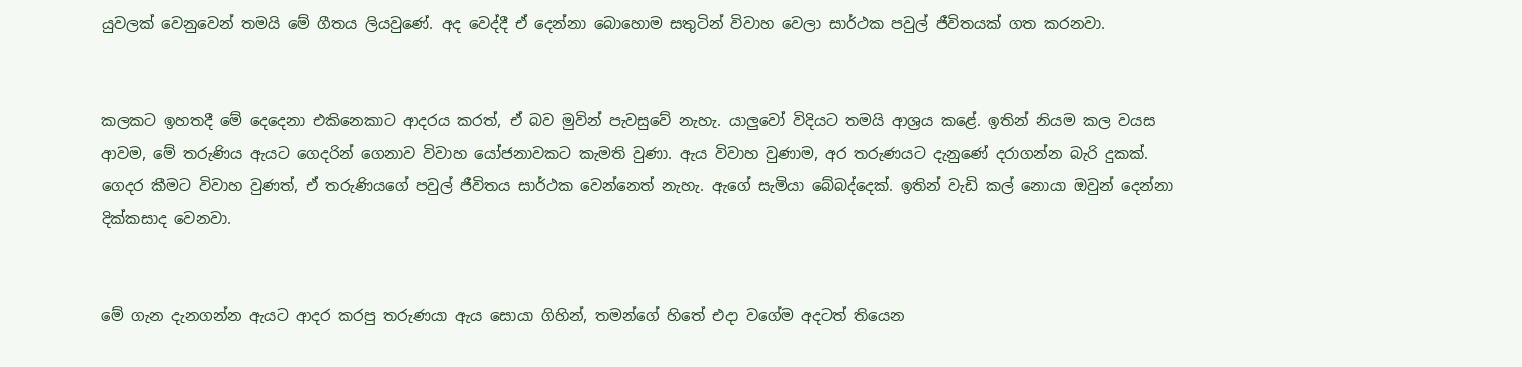යුවලක් වෙනුවෙන් තමයි මේ ගීතය ලියවුණේ. අද වෙද්දී ඒ දෙන්නා බොහොම සතුටින් විවාහ වෙලා සාර්ථක පවුල් ජීවිතයක් ගත කරනවා.


කලකට ඉහතදී මේ දෙදෙනා එකිනෙකාට ආදරය කරත්, ඒ බව මුවින් පැවසුවේ නැහැ. යාලුවෝ විදියට තමයි ආශ්‍රය කළේ. ඉතින් නියම කල වයස ආවම, මේ තරුණිය ඇයට ගෙදරින් ගෙනාව විවාහ යෝජනාවකට කැමති වුණා. ඇය විවාහ වුණාම, අර තරුණයට දැනුණේ දරාගන්න බැරි දුකක්. ගෙදර කීමට විවාහ වුණත්, ඒ තරුණියගේ පවුල් ජීවිතය සාර්ථක වෙන්නෙත් නැහැ. ඇගේ සැමියා බේබද්දෙක්. ඉතින් වැඩි කල් නොයා ඔවුන් දෙන්නා දික්කසාද වෙනවා.


මේ ගැන දැනගන්න ඇයට ආදර කරපු තරුණයා ඇය සොයා ගිහින්, තමන්ගේ හිතේ එදා වගේම අදටත් තියෙන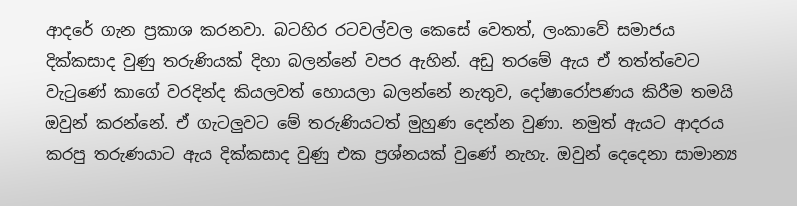ආදරේ ගැන ප්‍රකාශ කරනවා. බටහිර රටවල්වල කෙසේ වෙතත්, ලංකාවේ සමාජය දික්කසාද වුණු තරුණියක් දිහා බලන්නේ වපර ඇහින්. අඩු තරමේ ඇය ඒ තත්ත්වෙට වැටුණේ කාගේ වරදින්ද කියලවත් හොයලා බලන්නේ නැතුව, දෝෂාරෝපණය කිරීම තමයි ඔවුන් කරන්නේ. ඒ ගැටලුවට මේ තරුණියටත් මුහුණ දෙන්න වුණා. නමුත් ඇයට ආදරය කරපු තරුණයාට ඇය දික්කසාද වුණු එක ප්‍රශ්නයක් වුණේ නැහැ. ඔවුන් දෙදෙනා සාමාන්‍ය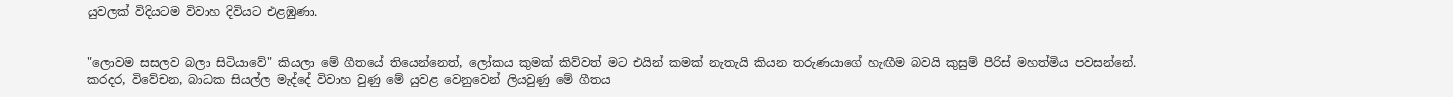යුවලක් විදියටම විවාහ දිවියට එළඹුණා.


"ලොවම සසලව බලා සිටියාවේ" කියලා මේ ගීතයේ තියෙන්නෙත්, ලෝකය කුමක් කිව්වත් මට එයින් කමක් නැතැයි කියන තරුණයාගේ හැඟීම බවයි කුසුම් පීරිස් මහත්මිය පවසන්නේ. කරදර, විවේචන, බාධක සියල්ල මැද්දේ විවාහ වුණු මේ යුවළ වෙනුවෙන් ලියවුණු මේ ගීතය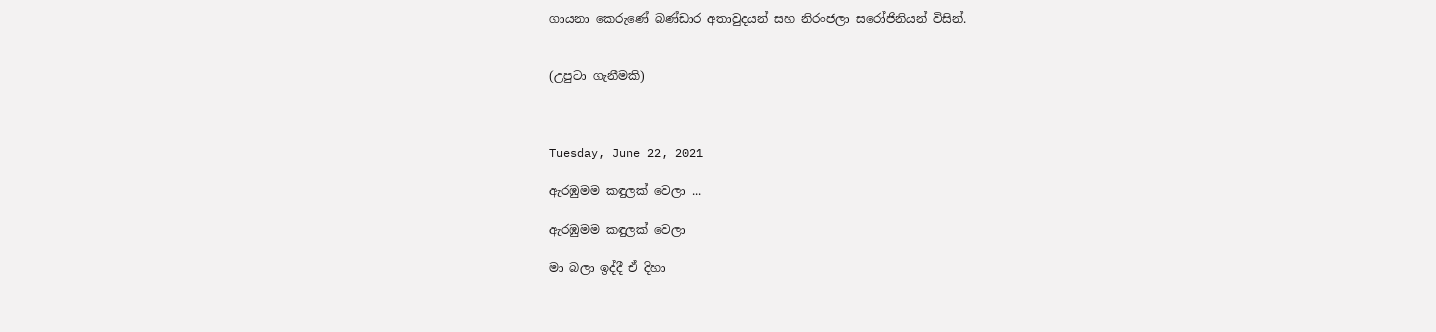ගායනා කෙරුණේ බණ්ඩාර අතාවුදයන් සහ නිරංජලා සරෝජිනියන් විසින්.


(උපුටා ගැනීමකි)



Tuesday, June 22, 2021

ඇරඹුමම කඳුලක් වෙලා ...

ඇරඹුමම කඳුලක් වෙලා

මා බලා ඉද්දී ඒ දිහා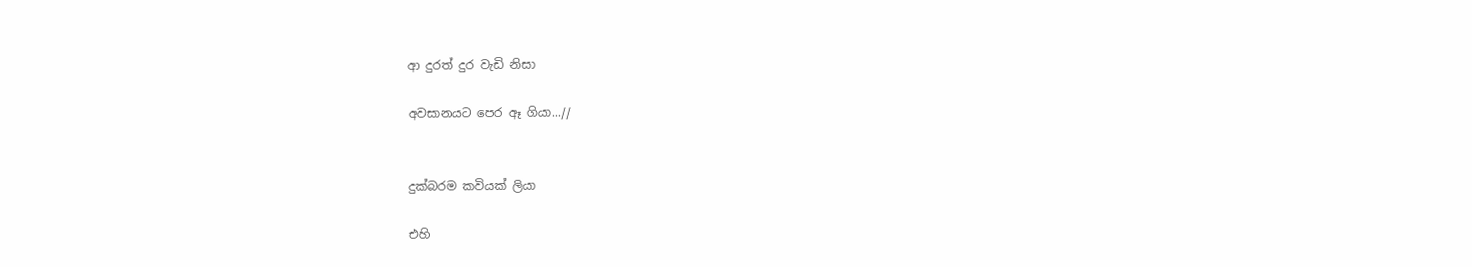ආ දුරත් දුර වැඩි නිසා

අවසානයට පෙර ඈ ගියා...//


දුක්බරම කවියක් ලියා

එහි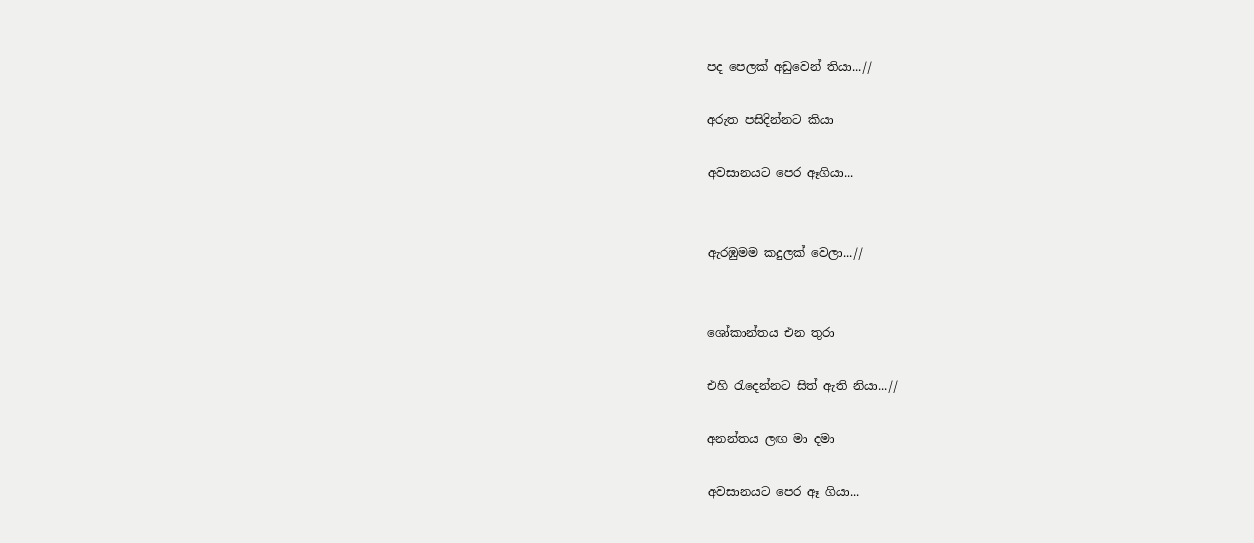පද පෙලක් අඩුවෙන් තියා...//

අරුත පසිදින්නට කියා

අවසානයට පෙර ඈගියා...


ඇරඹුමම කදුලක් වෙලා...//


ශෝකාන්තය එන තුරා

එහි ‍රැදෙන්නට සිත් ඇති නියා...//

අනන්තය ලඟ මා දමා

අවසානයට පෙර ඈ ගියා...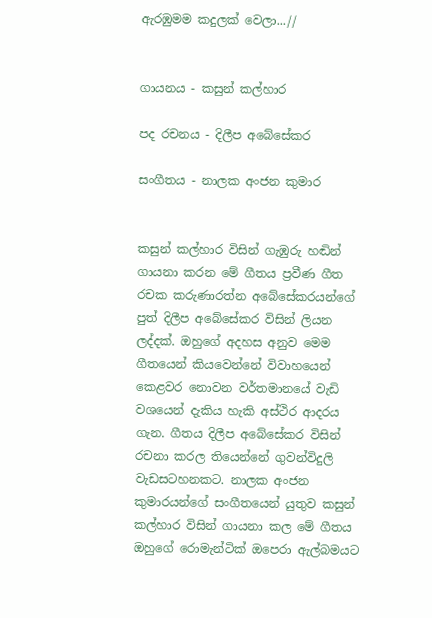ඇරඹුමම කදුලක් වෙලා...//


ගායනය - කසුන් කල්හාර

පද රචනය - දිලීප අබේසේකර

සංගීතය - නාලක අංජන කුමාර


කසුන් කල්හාර විසින් ගැඹුරු හඬින් ගායනා කරන මේ ගීතය ප්‍රවීණ ගීත රචක කරුණාරත්න අබේසේකරයන්ගේ පුත් දිලීප අබේසේකර විසින් ලියන ලද්දක්. ඔහුගේ අදහස අනුව මෙම ගීතයෙන් කියවෙන්නේ විවාහයෙන් කෙළවර නොවන වර්තමානයේ වැඩි වශයෙන් දැකිය හැකි අස්ථිර ආදරය ගැන. ගීතය දිලීප අබේසේකර විසින් රචනා කරල තියෙන්නේ ගුවන්විදුලි වැඩසටහනකට. නාලක අංජන කුමාරයන්ගේ සංගීතයෙන් යුතුව කසුන් කල්හාර විසින් ගායනා කල මේ ගීතය ඔහුගේ රොමැන්ටික් ඔපෙරා ඇල්බමයට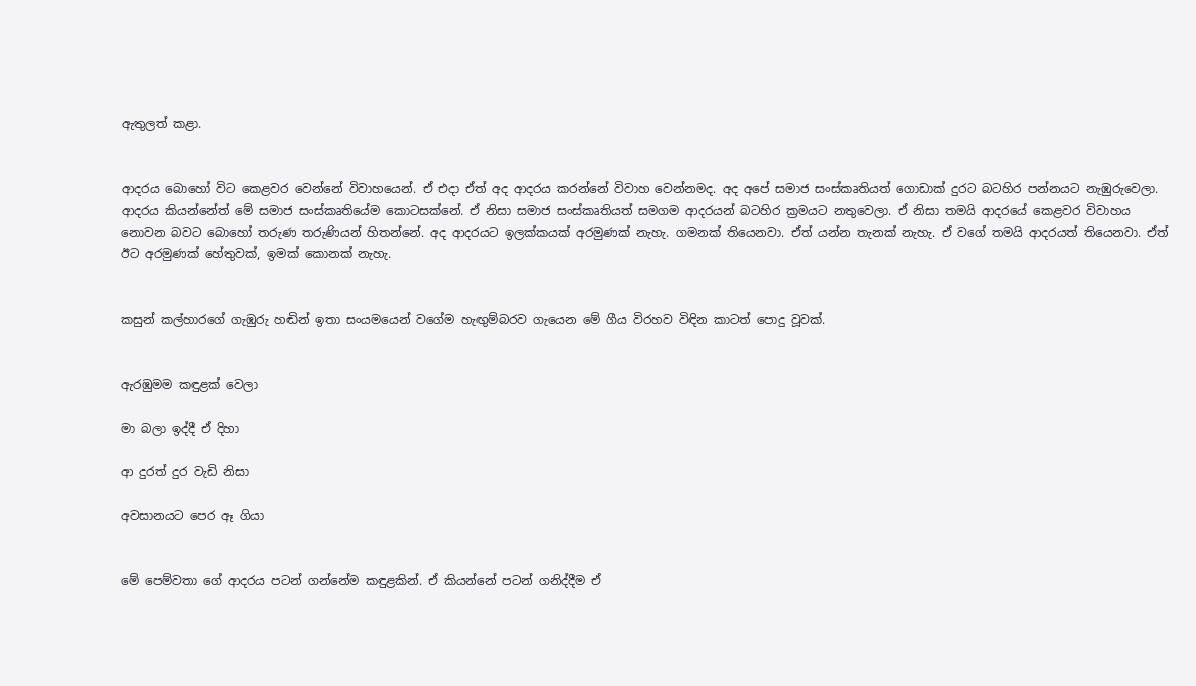ඇතුලත් කළා.


ආදරය බොහෝ විට කෙළවර වෙන්නේ විවාහයෙන්. ඒ එදා ඒත් අද ආදරය කරන්නේ විවාහ වෙන්නමද. අද අපේ සමාජ සංස්‌කෘතියත් ගොඩාක්‌ දුරට බටහිර පන්නයට නැඹුරුවෙලා. ආදරය කියන්නේත් මේ සමාජ සංස්‌කෘතියේම කොටසක්‌නේ. ඒ නිසා සමාජ සංස්‌කෘතියත් සමගම ආදරයන් බටහිර ක්‍රමයට නතුවෙලා. ඒ නිසා තමයි ආදරයේ කෙළවර විවාහය නොවන බවට බොහෝ තරුණ තරුණියන් හිතන්නේ. අද ආදරයට ඉලක්‌කයක්‌ අරමුණක්‌ නැහැ. ගමනක්‌ තියෙනවා. ඒත් යන්න තැනක්‌ නැහැ. ඒ වගේ තමයි ආදරයත් තියෙනවා. ඒත් ඊට අරමුණක්‌ හේතුවක්‌, ඉමක්‌ කොනක්‌ නැහැ.


කසුන් කල්හාරගේ ගැඹුරු හඬින් ඉතා සංයමයෙන් වගේම හැඟුම්බරව ගැයෙන මේ ගීය විරහව විඳින කාටත් පොදු වූවක්‌.


ඇරඹුමම කඳුළක්‌ වෙලා

මා බලා ඉද්දී ඒ දිහා

ආ දුරත් දුර වැඩි නිසා

අවසානයට පෙර ඈ ගියා


මේ පෙම්වතා ගේ ආදරය පටන් ගන්නේම කඳුළකින්. ඒ කියන්නේ පටන් ගනිද්දීම ඒ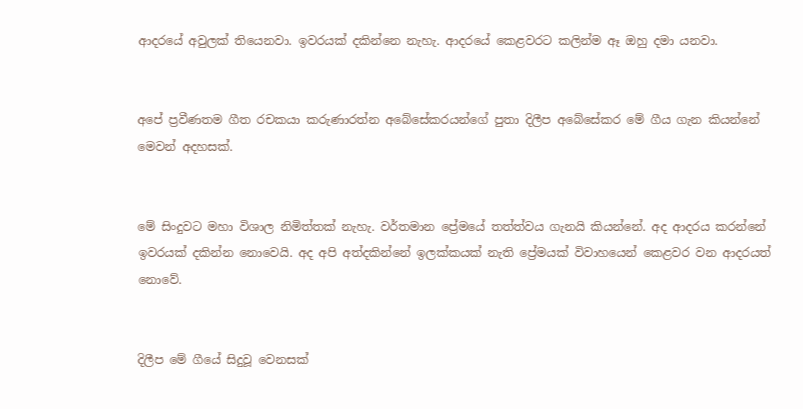ආදරයේ අවුලක්‌ තියෙනවා. ඉවරයක්‌ දකින්නෙ නැහැ. ආදරයේ කෙළවරට කලින්ම ඈ ඔහු දමා යනවා.


අපේ ප්‍රවීණතම ගීත රචකයා කරුණාරත්න අබේසේකරයන්ගේ පුතා දිලීප අබේසේකර මේ ගීය ගැන කියන්නේ මෙවන් අදහසක්‌.


මේ සිංදුවට මහා විශාල නිමිත්තක්‌ නැහැ. වර්තමාන ප්‍රේමයේ තත්ත්වය ගැනයි කියන්නේ. අද ආදරය කරන්නේ ඉවරයක්‌ දකින්න නොවෙයි. අද අපි අත්දකින්නේ ඉලක්‌කයක්‌ නැති ප්‍රේමයක්‌ විවාහයෙන් කෙළවර වන ආදරයත් නොවේ.


දිලීප මේ ගීයේ සිදුවූ වෙනසක්‌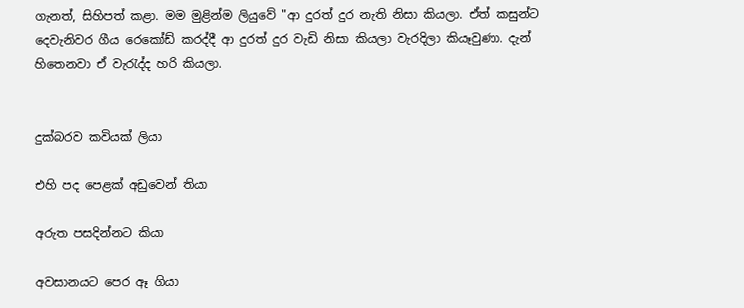ගැනත්, සිහිපත් කළා. මම මුළින්ම ලියුවේ "ආ දුරත් දුර නැති නිසා කියලා. ඒත් කසුන්ට දෙවැනිවර ගීය රෙකෝඩ් කරද්දී ආ දුරත් දුර වැඩි නිසා කියලා වැරදිලා කියෑවුණා. දැන් හිතෙනවා ඒ වැරැද්ද හරි කියලා.


දුක්‌බරව කවියක්‌ ලියා

එහි පද පෙළක්‌ අඩුවෙන් තියා

අරුත පසදින්නට කියා

අවසානයට පෙර ඈ ගියා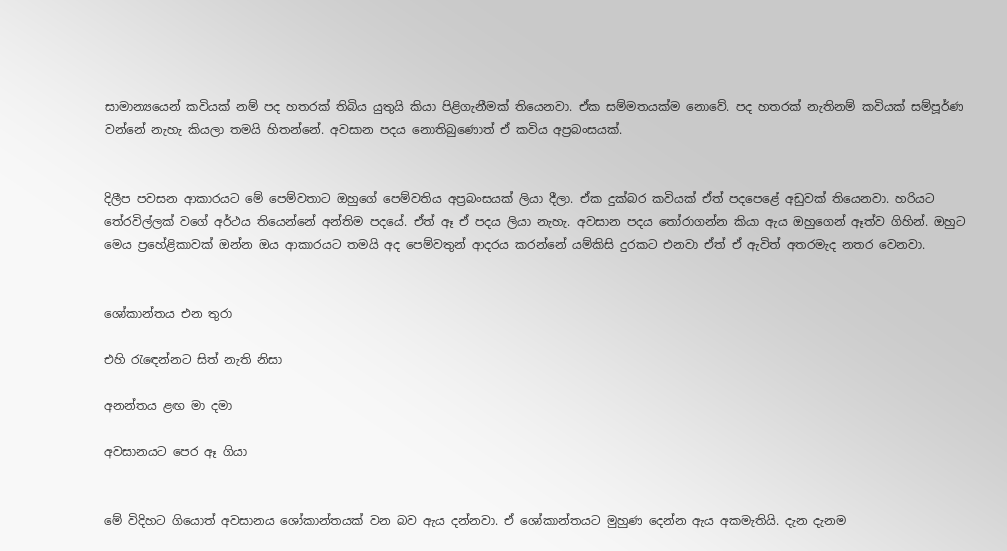සාමාන්‍යයෙන් කවියක්‌ නම් පද හතරක්‌ තිබිය යුතුයි කියා පිළිගැනීමක්‌ තියෙනවා. ඒක සම්මතයක්‌ම නොවේ. පද හතරක්‌ නැතිනම් කවියක්‌ සම්පූර්ණ වන්නේ නැහැ කියලා තමයි හිතන්නේ. අවසාන පදය නොතිබුණොත් ඒ කවිය අප්‍රබංසයක්‌.


දිලීප පවසන ආකාරයට මේ පෙම්වතාට ඔහුගේ පෙම්වතිය අප්‍රබංසයක්‌ ලියා දීලා. ඒක දුක්‌බර කවියක්‌ ඒත් පදපෙළේ අඩුවක්‌ තියෙනවා. හරියට තේරවිල්ලක්‌ වගේ අර්ථය තියෙන්නේ අන්තිම පදයේ. ඒත් ඈ ඒ පදය ලියා නැහැ. අවසාන පදය තෝරාගන්න කියා ඇය ඔහුගෙන් ඈත්ව ගිහින්. ඔහුට මෙය ප්‍රහේළිකාවක්‌ ඔන්න ඔය ආකාරයට තමයි අද පෙම්වතුන් ආදරය කරන්නේ යම්කිසි දුරකට එනවා ඒත් ඒ ඇවිත් අතරමැද නතර වෙනවා.


ශෝකාන්තය එන තුරා

එහි රැඳෙන්නට සිත් නැති නිසා

අනන්තය ළඟ මා දමා

අවසානයට පෙර ඈ ගියා


මේ විදිහට ගියොත් අවසානය ශෝකාන්තයක්‌ වන බව ඇය දන්නවා. ඒ ශෝකාන්තයට මුහුණ දෙන්න ඇය අකමැතියි. දැන දැනම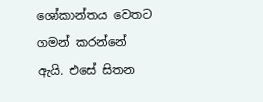ශෝකාන්තය වෙතට ගමන් කරන්නේ ඇයි. එසේ සිතන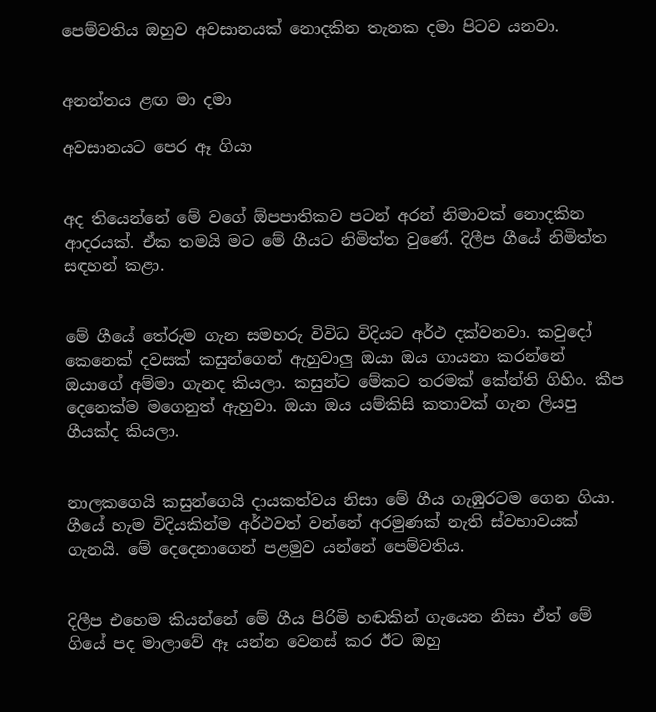පෙම්වතිය ඔහුව අවසානයක්‌ නොදකින තැනක දමා පිටව යනවා.


අනන්තය ළඟ මා දමා

අවසානයට පෙර ඈ ගියා


අද තියෙන්නේ මේ වගේ ඕපපාතිකව පටන් අරන් නිමාවක්‌ නොදකින ආදරයක්‌. ඒක තමයි මට මේ ගීයට නිමිත්ත වුණේ. දිලීප ගීයේ නිමිත්ත සඳහන් කළා.


මේ ගීයේ තේරුම ගැන සමහරු විවිධ විදියට අර්ථ දක්‌වනවා. කවුදෝ කෙනෙක්‌ දවසක්‌ කසුන්ගෙන් ඇහුවාලු ඔයා ඔය ගායනා කරන්නේ ඔයාගේ අම්මා ගැනද කියලා. කසුන්ට මේකට තරමක්‌ කේන්ති ගිහිං. කීප දෙනෙක්‌ම මගෙනුත් ඇහුවා. ඔයා ඔය යම්කිසි කතාවක්‌ ගැන ලියපු ගීයක්‌ද කියලා.


නාලකගෙයි කසුන්ගෙයි දායකත්වය නිසා මේ ගීය ගැඹුරටම ගෙන ගියා. ගීයේ හැම විදියකින්ම අර්ථවත් වන්නේ අරමුණක්‌ නැති ස්‌වභාවයක්‌ ගැනයි. මේ දෙදෙනාගෙන් පළමුව යන්නේ පෙම්වතිය.


දිලීප එහෙම කියන්නේ මේ ගීය පිරිමි හඬකින් ගැයෙන නිසා ඒත් මේ ගියේ පද මාලාවේ ඈ යන්න වෙනස්‌ කර ඊට ඔහු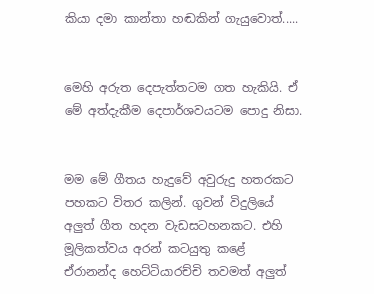කියා දමා කාන්තා හඬකින් ගැයුවොත්.....


මෙහි අරුත දෙපැත්තටම ගත හැකියි. ඒ මේ අත්දැකීම දෙපාර්ශවයටම පොදු නිසා.


මම මේ ගීතය හැදුවේ අවුරුදු හතරකට පහකට විතර කලින්. ගුවන් විදුලියේ අලුත් ගීත හදන වැඩසටහනකට. එහි මූලිකත්වය අරන් කටයුතු කළේ ඒරානන්ද හෙට්‌ටියාරච්චි තවමත් අලුත්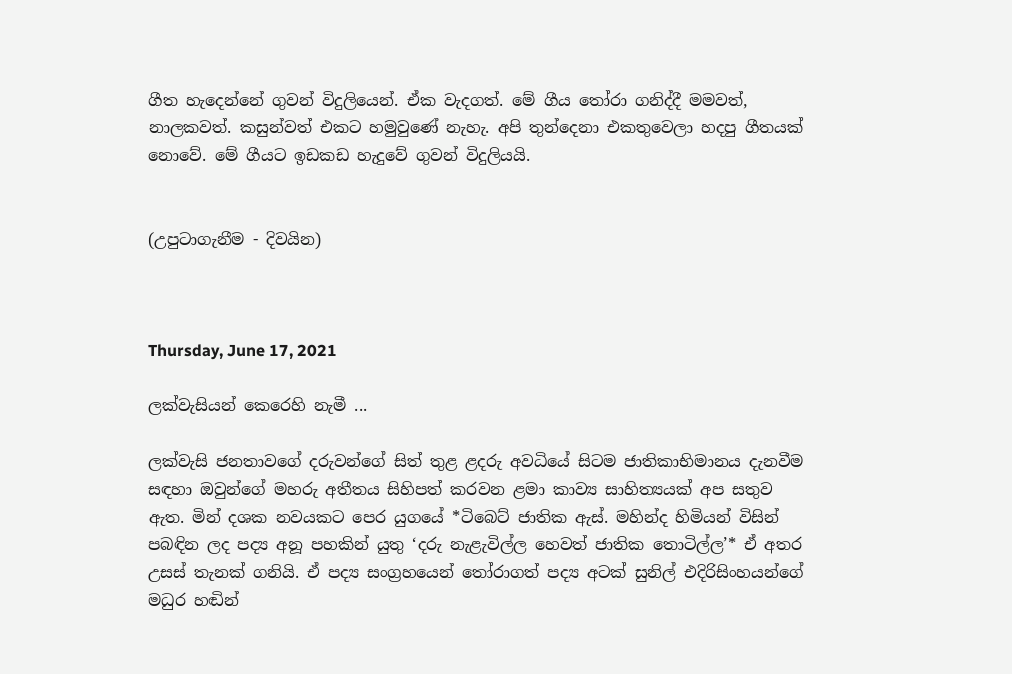ගීත හැදෙන්නේ ගුවන් විදුලියෙන්. ඒක වැදගත්. මේ ගීය තෝරා ගනිද්දී මමවත්, නාලකවත්. කසුන්වත් එකට හමුවුණේ නැහැ. අපි තුන්දෙනා එකතුවෙලා හදපු ගීතයක්‌ නොවේ. මේ ගීයට ඉඩකඩ හැදුවේ ගුවන් විදුලියයි.


(උපුටාගැනීම - දිවයින)



Thursday, June 17, 2021

ලක්වැසියන් කෙරෙහි නැමී ...

ලක්වැසි ජනතාවගේ දරුවන්ගේ සිත් තුළ ළදරු අවධියේ සිටම ජාතිකාභිමානය දැනවීම සඳහා ඔවුන්ගේ මහරු අතීතය සිහිපත් කරවන ළමා කාව්‍ය සාහිත්‍යයක් අප සතුව ඇත. මින් දශක නවයකට පෙර යුගයේ *ටිබෙට් ජාතික ඇස්. මහින්ද හිමියන් විසින් පබඳින ලද පද්‍ය අනූ පහකින් යුතු ‘දරු නැළැවිල්ල හෙවත් ජාතික තොටිල්ල’* ඒ අතර උසස් තැනක් ගනියි. ඒ පද්‍ය සංග්‍රහයෙන් තෝරාගත් පද්‍ය අටක් සුනිල් එදිරිසිංහයන්ගේ මධුර හඬින්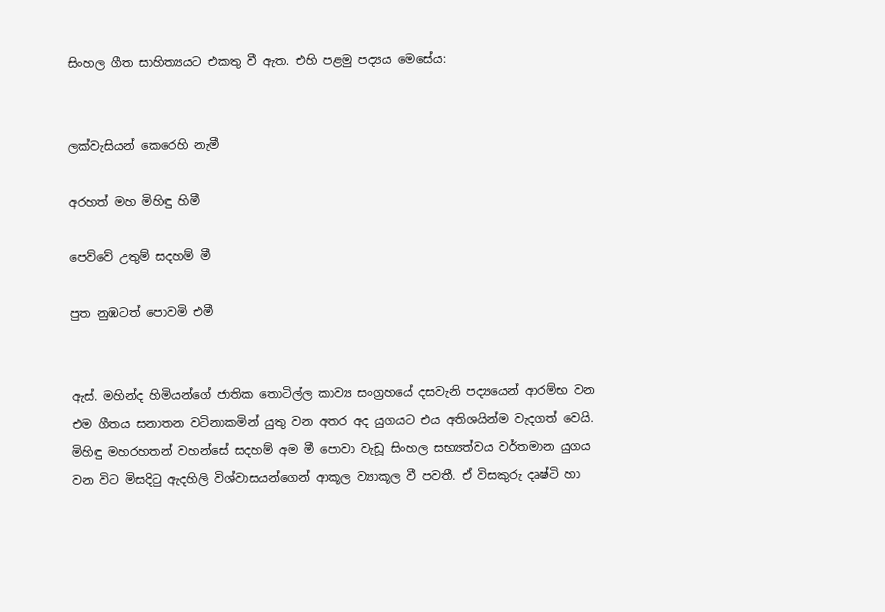සිංහල ගීත සාහිත්‍යයට එකතු වී ඇත. එහි පළමු පද්‍යය මෙසේය:


ලක්වැසියන් කෙරෙහි නැමී

අරහත් මහ මිහිඳු හිමී

පෙව්වේ උතුම් සදහම් මී

පුත නුඹටත් පොවමි එමී


ඇස්. මහින්ද හිමියන්ගේ ජාතික තොටිල්ල කාව්‍ය සංග්‍රහයේ දසවැනි පද්‍යයෙන් ආරම්භ වන එම ගීතය සනාතන වටිනාකමින් යුතු වන අතර අද යුගයට එය අතිශයින්ම වැදගත් වෙයි. මිහිඳු මහරහතන් වහන්සේ සදහම් අම මී පොවා වැඩූ සිංහල සභ්‍යත්වය වර්තමාන යුගය වන විට මිසදිටු ඇදහිලි විශ්වාසයන්ගෙන් ආකූල ව්‍යාකූල වී පවතී. ඒ විසකුරු දෘෂ්ටි හා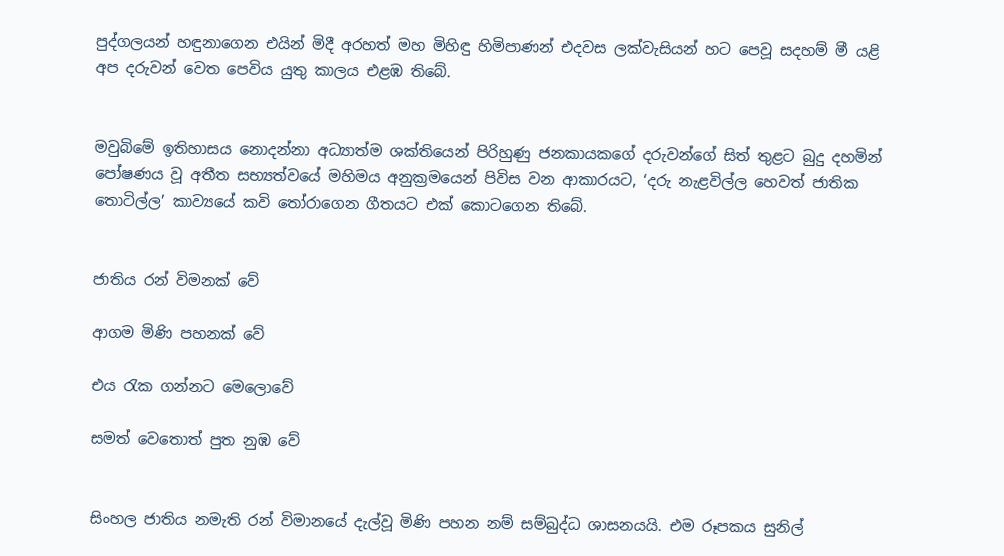පුද්ගලයන් හඳුනාගෙන එයින් මිදී අරහත් මහ මිහිඳු හිමිපාණන් එදවස ලක්වැසියන් හට පෙවූ සදහම් මී යළි අප දරුවන් වෙත පෙවිය යුතු කාලය එළඹ තිබේ.


මවුබිමේ ඉතිහාසය නොදන්නා අධ්‍යාත්ම ශක්තියෙන් පිරිහුණු ජනකායකගේ දරුවන්ගේ සිත් තුළට බුදු දහමින් පෝෂණය වූ අතීත සභ්‍යත්වයේ මහිමය අනුක්‍රමයෙන් පිවිස වන ආකාරයට, ‘දරු නැළවිල්ල හෙවත් ජාතික තොටිල්ල’ කාව්‍යයේ කවි තෝරාගෙන ගීතයට එක් කොටගෙන තිබේ.


ජාතිය රන් විමනක් වේ

ආගම මිණි පහනක් වේ

එය රැක ගන්නට මෙලොවේ

සමත් වෙතොත් පුත නුඹ වේ


සිංහල ජාතිය නමැති රන් විමානයේ දැල්වූ මිණි පහන නම් සම්බුද්ධ ශාසනයයි. එම රූපකය සුනිල්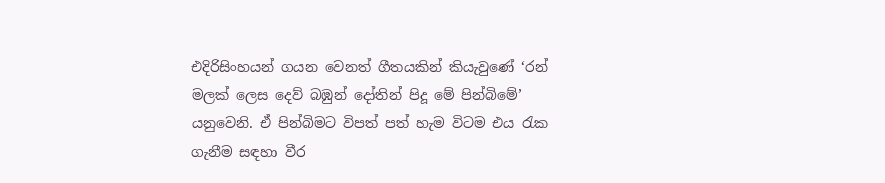එදිරිසිංහයන් ගයන වෙනත් ගීතයකින් කියැවුණේ ‘රන් මලක් ලෙස දෙව් බඹුන් දෝතින් පිදූ මේ පින්බිමේ’ යනුවෙනි. ඒ පින්බිමට විපත් පත් හැම විටම එය රැක ගැනීම සඳහා වීර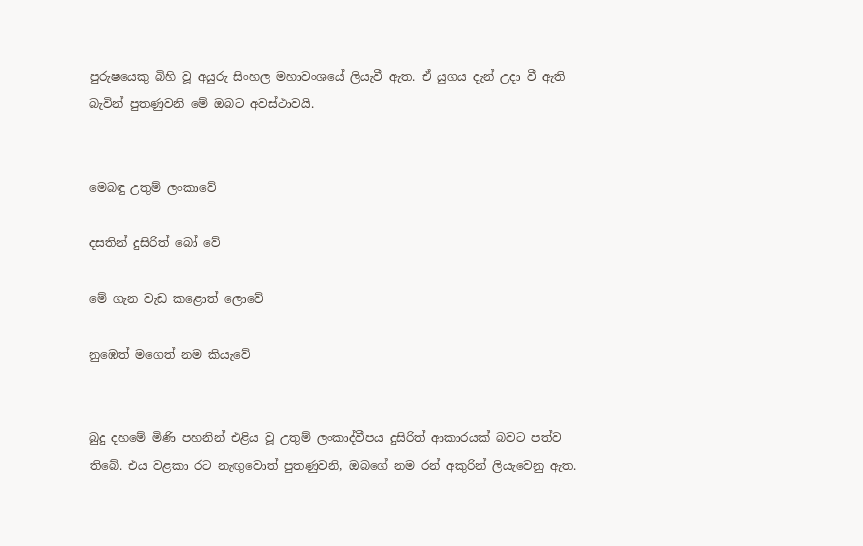පුරුෂයෙකු බිහි වූ අයුරු සිංහල මහාවංශයේ ලියැවී ඇත. ඒ යුගය දැන් උදා වී ඇති බැවින් පුතණුවනි මේ ඔබට අවස්ථාවයි.


මෙබඳු උතුම් ලංකාවේ

දසතින් දුසිරිත් බෝ වේ

මේ ගැන වැඩ කළොත් ලොවේ

නුඹෙත් මගෙත් නම කියැවේ


බුදු දහමේ මිණි පහනින් එළිය වූ උතුම් ලංකාද්වීපය දුසිරිත් ආකාරයක් බවට පත්ව තිබේ. එය වළකා රට නැඟුවොත් පුතණුවනි, ඔබගේ නම රන් අකුරින් ලියැවෙනු ඇත.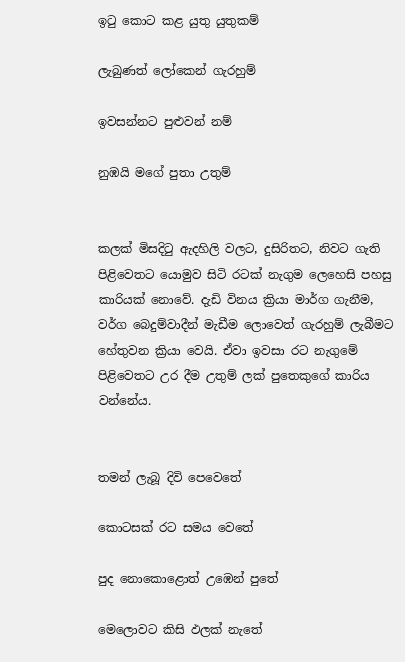ඉටු කොට කළ යුතු යුතුකම්

ලැබුණත් ලෝකෙන් ගැරහුම්

ඉවසන්නට පුළුවන් නම්

නුඹයි මගේ පුතා උතුම්


කලක් මිසදිටු ඇදහිලි වලට, දුසිරිතට, නිවට ගැති පිළිවෙතට යොමුව සිටි රටක් නැගුම ලෙහෙසි පහසු කාරියක් නොවේ. දැඩි විනය ක්‍රියා මාර්ග ගැනීම, වර්ග බෙදුම්වාදීන් මැඩීම ලොවෙත් ගැරහුම් ලැබීමට හේතුවන ක්‍රියා වෙයි. ඒවා ඉවසා රට නැගුමේ පිළිවෙතට උර දීම උතුම් ලක් පුතෙකුගේ කාරිය වන්නේය.


තමන් ලැබූ දිවි පෙවෙතේ

කොටසක් රට සමය වෙතේ

පුද නොකොළොත් උඹෙන් පුතේ

මෙලොවට කිසි ඵලක් නැතේ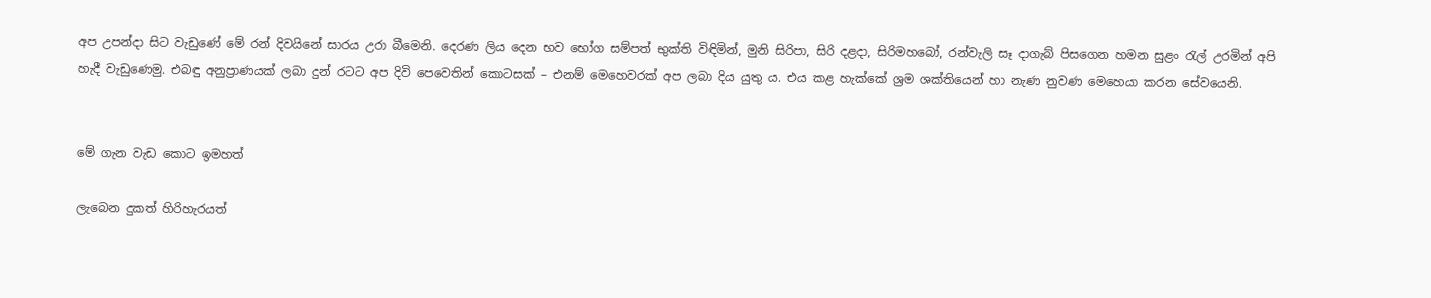අප උපන්දා සිට වැඩුණේ මේ රන් දිවයිනේ සාරය උරා බීමෙනි. දෙරණ ලිය දෙන භව භෝග සම්පත් භුක්ති විඳිමින්, මුනි සිරිපා, සිරි දළදා, සිරිමහබෝ, රන්වැලි සෑ දාගැබ් පිසගෙන හමන සුළං රැල් උරමින් අපි හැදී වැඩුණෙමු. එබඳු අනුප්‍රාණයක් ලබා දුන් රටට අප දිවි පෙවෙතින් කොටසක් – එනම් මෙහෙවරක් අප ලබා දිය යුතු ය. එය කළ හැක්කේ ශ්‍රම ශක්තියෙන් හා නැණ නුවණ මෙහෙයා කරන සේවයෙනි.


මේ ගැන වැඩ කොට ඉමහත්

ලැබෙන දුකත් හිරිහැරයත්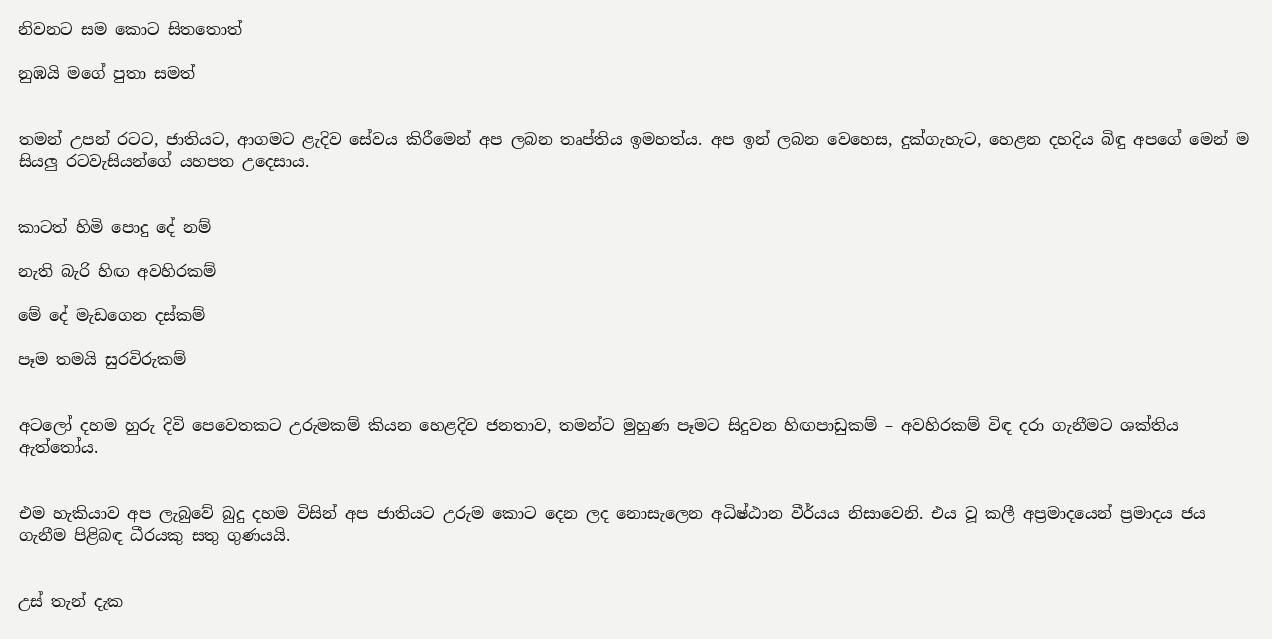නිවනට සම කොට සිතතොත්

නුඹයි මගේ පුතා සමත්


තමන් උපන් රටට, ජාතියට, ආගමට ළැදිව සේවය කිරීමෙන් අප ලබන තෘප්තිය ඉමහත්ය. අප ඉන් ලබන වෙහෙස, දුක්ගැහැට, හෙළන දහදිය බිඳු අපගේ මෙන් ම සියලු රටවැසියන්ගේ යහපත උදෙසාය.


කාටත් හිමි පොදු දේ නම්

නැති බැරි හිඟ අවහිරකම්

මේ දේ මැඩගෙන දස්කම්

පෑම තමයි සුරවිරුකම්


අටලෝ දහම හුරු දිවි පෙවෙතකට උරුමකම් කියන හෙළදිව ජනතාව, තමන්ට මුහුණ පෑමට සිදුවන හිඟපාඩුකම් – අවහිරකම් විඳ දරා ගැනීමට ශක්තිය ඇත්තෝය.


එම හැකියාව අප ලැබුවේ බුදු දහම විසින් අප ජාතියට උරුම කොට දෙන ලද නොසැලෙන අධිෂ්ඨාන වීර්යය නිසාවෙනි. එය වූ කලී අප්‍රමාදයෙන් ප්‍රමාදය ජය ගැනීම පිළිබඳ ධීරයකු සතු ගුණයයි.


උස් තැන් දැක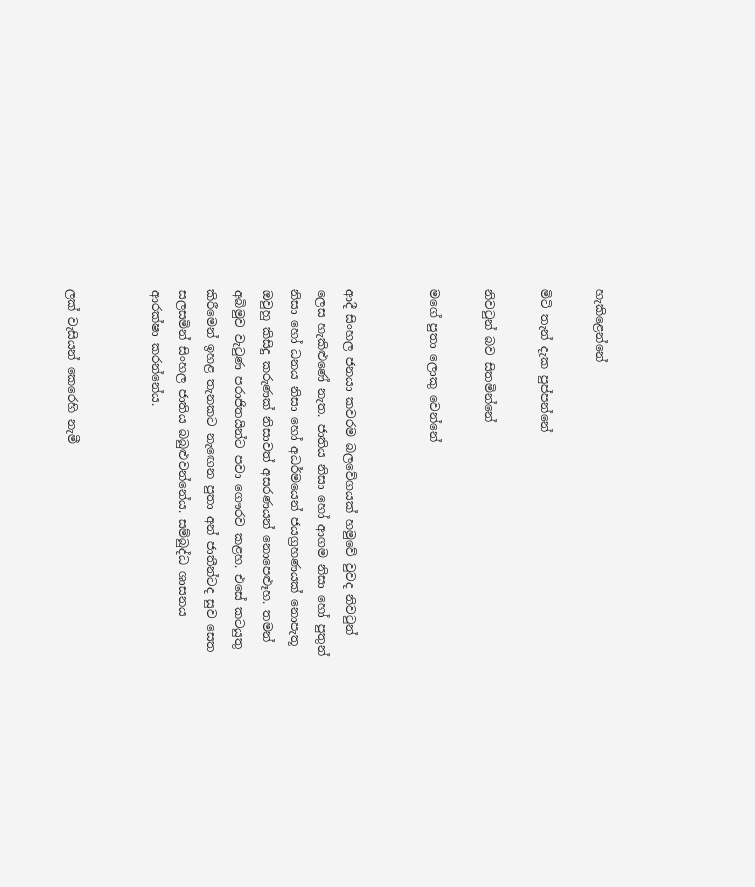හැකිළෙන්නේ

මිටි තැන් දැක පුප්පන්නේ

නිවටුන් බව සිතමින්නේ

මගේ පුතා ලොකු වෙන්නේ


ආදී සිංහල ජනයා කවරම බලවේගයක් හමුවේ වුවද නිවටුන් ලෙස හැකිළුණේ නැත. ජාතිය නිසා හෝ ආගම නිසා හෝ පුතුන් නිසා හෝ ධනය නිසා හෝ අධර්මයෙන් ජයග්‍රහණයක් නොපැතූ ඔවුහු කිසිදු කරුණක් නිසාවත් අසරණයන් නොපෙළුෑහ. තමන් අබිමුව වැටුණ පරාජිතයින්ට පවා ගෞරව කළහ. එසේ කටයුතු කිරීමෙන් ඉහළ තැනකට නැඟෙන පුතා අන් ජාතීන්ටද සුව සෙත සලසමින් සිංහල ජාතිය බබුළුවන්නේය. සම්බුද්ධ ශාසනය ආරක්ෂා කරන්නේය.


ලක් වැසියන් කෙරෙහි නැමී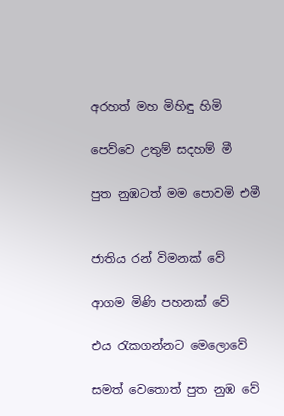අරහත් මහ මිහිඳු හිමි

පෙව්වෙ උතුම් සදහම් මී

පුත නුඹටත් මම පොවමි එමී


ජාතිය රන් විමනක් වේ

ආගම මිණි පහනක් වේ

එය ‍රැකගන්නට මෙලොවේ

සමත් වෙතොත් පුත නුඹ වේ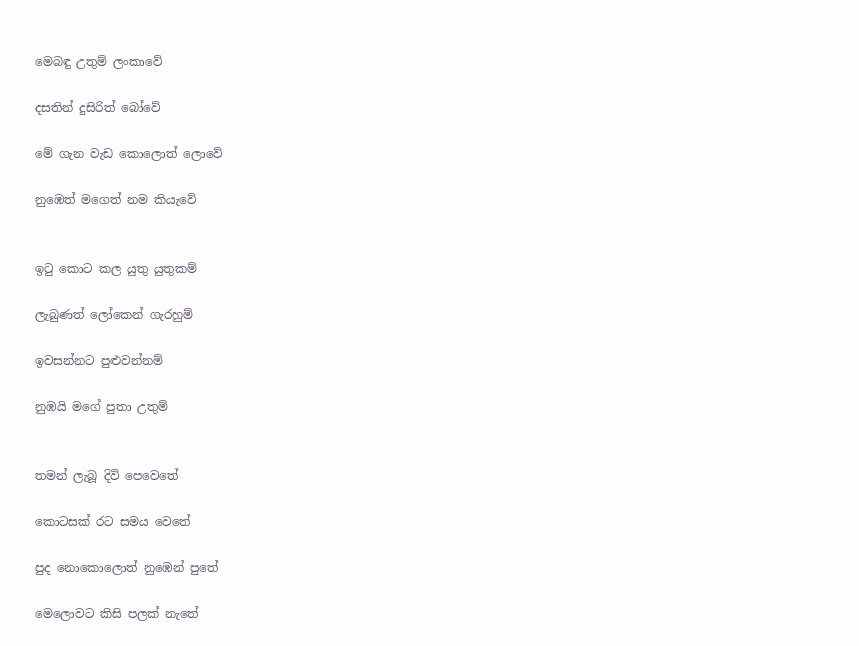මෙබඳු උතුම් ලංකාවේ

දසතින් දුසිරිත් බෝවේ

මේ ගැන වැඩ කොලොත් ලොවේ

නුඹෙත් මගෙත් නම කියැවේ


ඉටු කොට කල යුතු යුතුකම්

ලැබුණත් ලෝකෙන් ගැරහුම්

ඉවසන්නට පුළුවන්නම්

නුඹයි මගේ පුතා උතුම්


තමන් ලැබූ දිවි පෙවෙතේ

කොටසක් රට සමය වෙතේ

පුද නොකොලොත් නුඹෙන් පුතේ

මෙලොවට කිසි පලක් නැතේ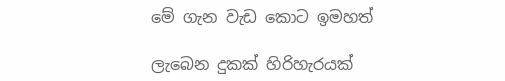මේ ගැන වැඩ කොට ඉමහත්

ලැබෙන දුකක් හිරිහැරයක්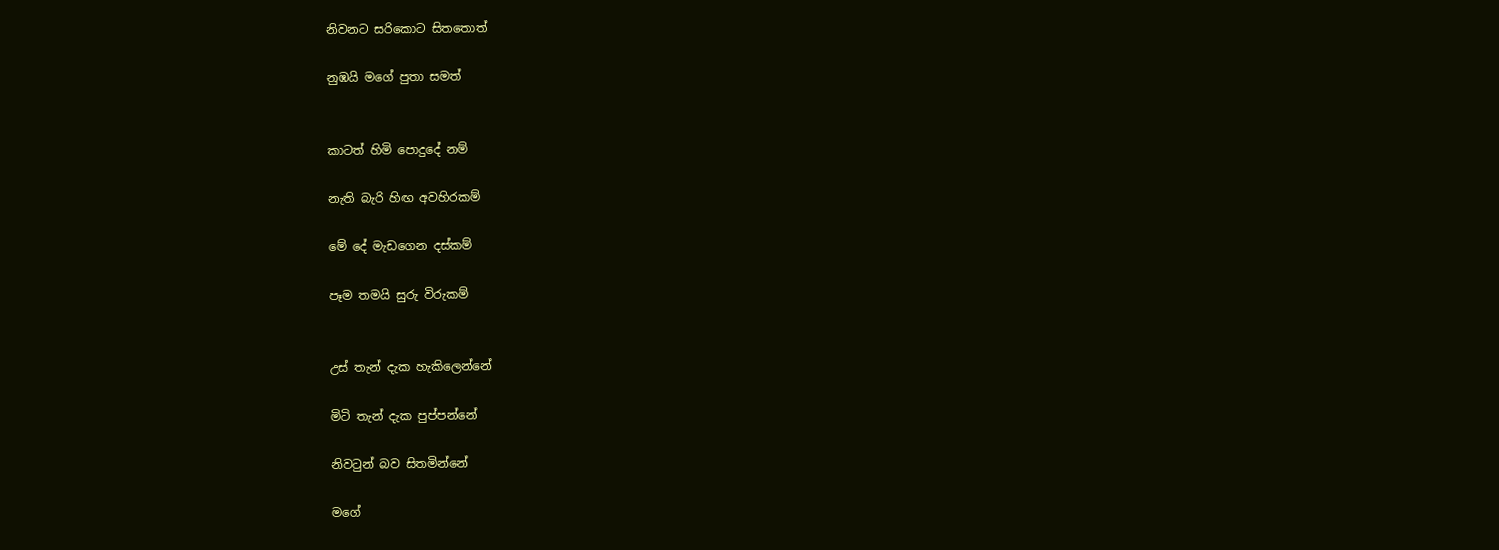නිවනට සරිකොට සිතතොත්

නුඹයි මගේ පුතා සමත්


කාටත් හිමි පොදුදේ නම්

නැති බැරි හිඟ අවහිරකම්

මේ දේ මැඩගෙන දස්කම්

පෑම තමයි සුරු විරුකම්


උස් තැන් දැක හැකිලෙන්නේ

මිටි තැන් දැක පුප්පන්නේ

නිවටුන් බව සිතමින්නේ

මගේ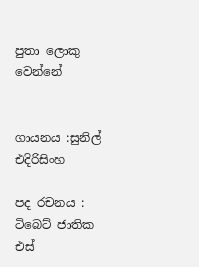පුතා ලොකු වෙන්නේ


ගායනය :සුනිල් එදිරිසිංහ

පද රචනය : ටිබෙට් ජාතික එස්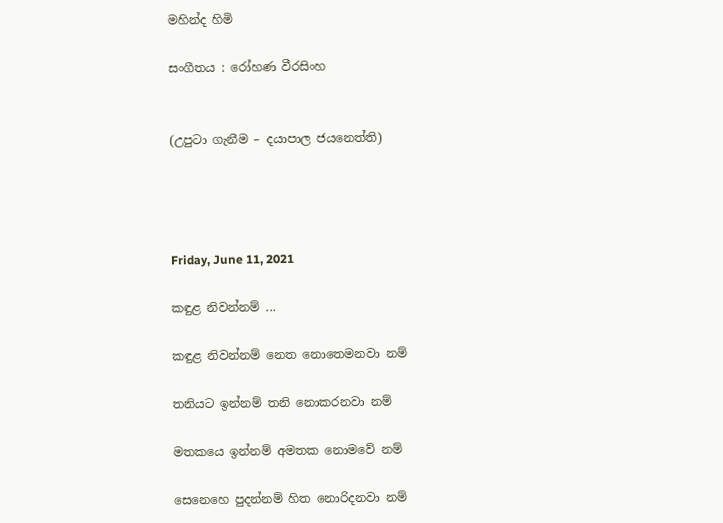මහින්ද හිමි

සංගීතය : රෝහණ වීරසිංහ


(උපුටා ගැනීම – දයාපාල ජයනෙත්ති)




Friday, June 11, 2021

කඳුළ නිවන්නම් ...

කඳුළ නිවන්නම් නෙත නොතෙමනවා නම්

තනියට ඉන්නම් තනි නොකරනවා නම්

මතකයෙ ඉන්නම් අමතක නොමවේ නම්

සෙනෙහෙ පුදන්නම් හිත නොරිදනවා නම්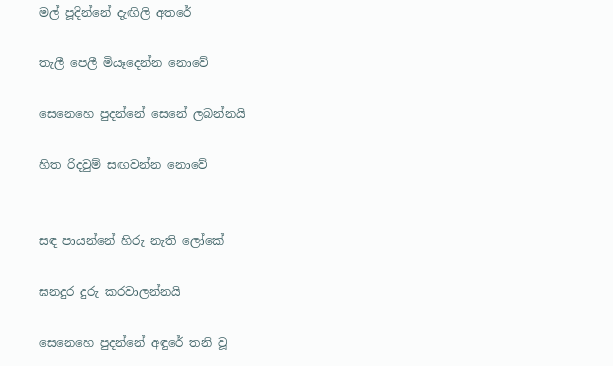මල් පූදින්නේ දැඟිලි අතරේ

තැලී පෙලී මියෑදෙන්න නොවේ

සෙනෙහෙ පුදන්නේ සෙනේ ලබන්නයි

හිත රිදවුම් සඟවන්න නොවේ


සඳ පායන්නේ හිරු නැති ලෝකේ

ඝනදුර දුරු කරවාලන්නයි

සෙනෙහෙ පුදන්නේ අඳුරේ තනි වූ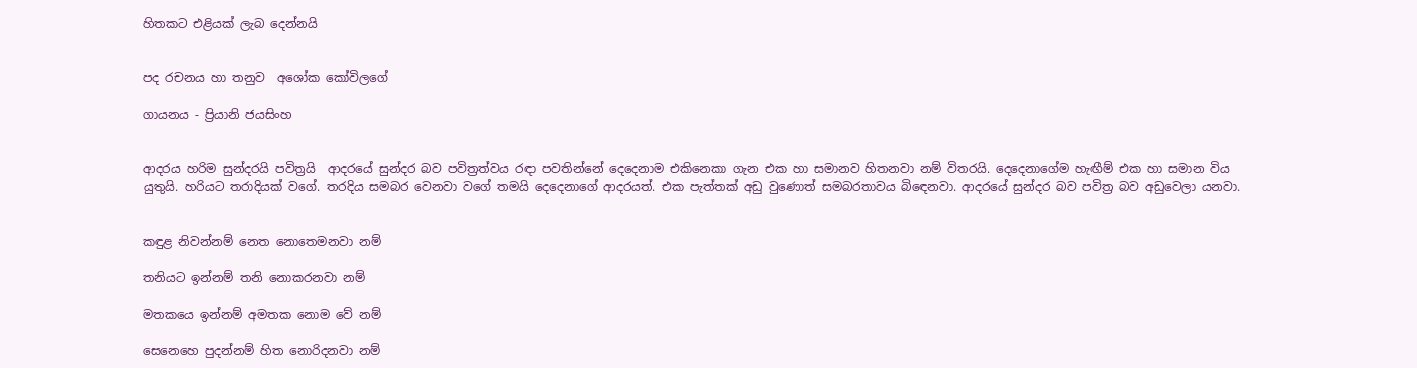හිතකට එළියක්‌ ලැබ දෙන්නයි


පද රචනය හා තනුව  අශෝක කෝවිලගේ

ගායනය - ප්‍රියානි ජයසිංහ


ආදරය හරිම සුන්දරයි පවිත්‍රයි  ආදරයේ සුන්දර බව පවිත්‍රත්වය රඳා පවතින්නේ දෙදෙනාම එකිනෙකා ගැන එක හා සමානව හිතනවා නම් විතරයි. දෙදෙනාගේම හැඟීම් එක හා සමාන විය යුතුයි. හරියට තරාදියක්‌ වගේ. තරදිය සමබර වෙනවා වගේ තමයි දෙදෙනාගේ ආදරයත්. එක පැත්තක්‌ අඩු වුණොත් සමබරතාවය බිඳෙනවා. ආදරයේ සුන්දර බව පවිත්‍ර බව අඩුවෙලා යනවා.


කඳුළ නිවන්නම් නෙත නොතෙමනවා නම්

තනියට ඉන්නම් තනි නොකරනවා නම්

මතකයෙ ඉන්නම් අමතක නොම වේ නම්

සෙනෙහෙ පුදන්නම් හිත නොරිදනවා නම්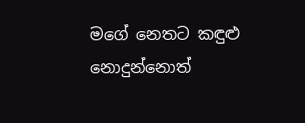මගේ නෙතට කඳුළු නොදුන්නොත්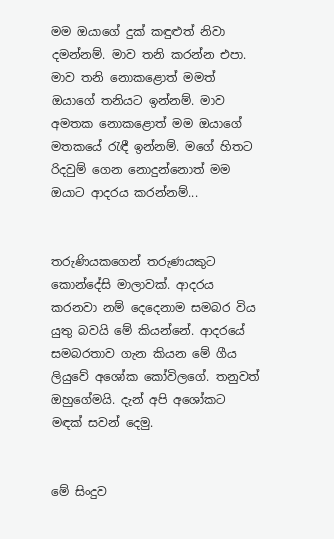මම ඔයාගේ දුක්‌ කඳුළුත් නිවා දමන්නම්. මාව තනි කරන්න එපා. මාව තනි නොකළොත් මමත් ඔයාගේ තනියට ඉන්නම්. මාව අමතක නොකළොත් මම ඔයාගේ මතකයේ රැඳී ඉන්නම්. මගේ හිතට රිදවුම් ගෙන නොදුන්නොත් මම ඔයාට ආදරය කරන්නම්...


තරුණියකගෙන් තරුණයකුට කොන්දේසි මාලාවක්‌. ආදරය කරනවා නම් දෙදෙනාම සමබර විය යුතු බවයි මේ කියන්නේ. ආදරයේ සමබරතාව ගැන කියන මේ ගීය ලියුවේ අශෝක කෝවිලගේ. තනුවත් ඔහුගේමයි. දැන් අපි අශෝකට මඳක්‌ සවන් දෙමු.


මේ සිංදුව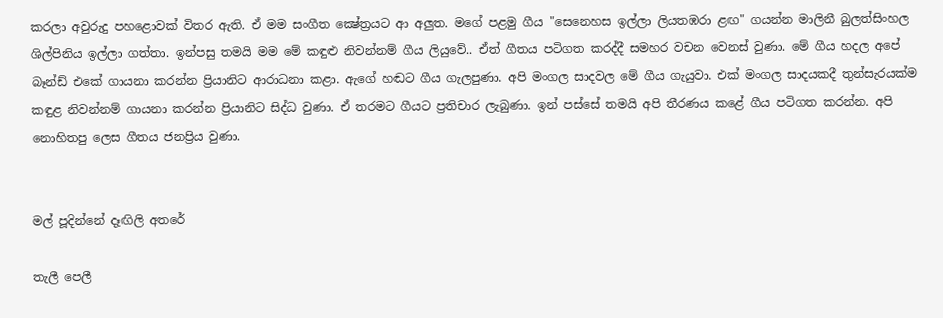කරලා අවුරුදු පහළොවක්‌ විතර ඇති. ඒ මම සංගීත ක්‍ෂේත්‍රයට ආ අලුත. මගේ පළමු ගීය "සෙනෙහස ඉල්ලා ලියතඹරා ළඟ" ගයන්න මාලිනී බුලත්සිංහල ශිල්පිනිය ඉල්ලා ගත්තා. ඉන්පසු තමයි මම මේ කඳුළු නිවන්නම් ගීය ලියුවේ.. ඒත් ගීතය පටිගත කරද්දී සමහර වචන වෙනස්‌ වුණා. මේ ගීය හදල අපේ බෑන්ඩ් එකේ ගායනා කරන්න ප්‍රියානිට ආරාධනා කළා. ඇගේ හඬට ගීය ගැලපුණා. අපි මංගල සාදවල මේ ගීය ගැයුවා. එක්‌ මංගල සාදයකදී තුන්සැරයක්‌ම කඳුළ නිවන්නම් ගායනා කරන්න ප්‍රියානිට සිද්ධ වුණා. ඒ තරමට ගීයට ප්‍රතිචාර ලැබුණා. ඉන් පස්‌සේ තමයි අපි තීරණය කළේ ගීය පටිගත කරන්න. අපි නොහිතපු ලෙස ගීතය ජනප්‍රිය වුණා.


මල් පූදින්නේ දෑඟිලි අතරේ

තැලී පෙලී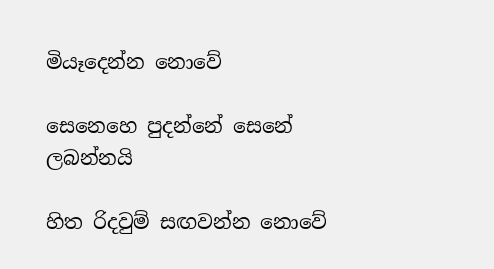මියෑදෙන්න නොවේ

සෙනෙහෙ පුදන්නේ සෙනේ ලබන්නයි

හිත රිදවුම් සඟවන්න නොවේ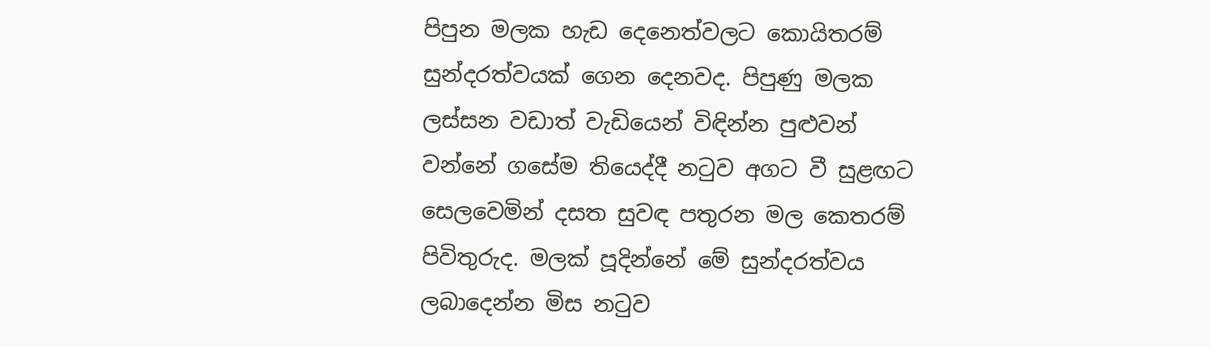පිපුන මලක හැඩ දෙනෙත්වලට කොයිතරම් සුන්දරත්වයක්‌ ගෙන දෙනවද. පිපුණු මලක ලස්‌සන වඩාත් වැඩියෙන් විඳින්න පුළුවන් වන්නේ ගසේම තියෙද්දී නටුව අගට වී සුළඟට සෙලවෙමින් දසත සුවඳ පතුරන මල කෙතරම් පිවිතුරුද. මලක්‌ පූදින්නේ මේ සුන්දරත්වය ලබාදෙන්න මිස නටුව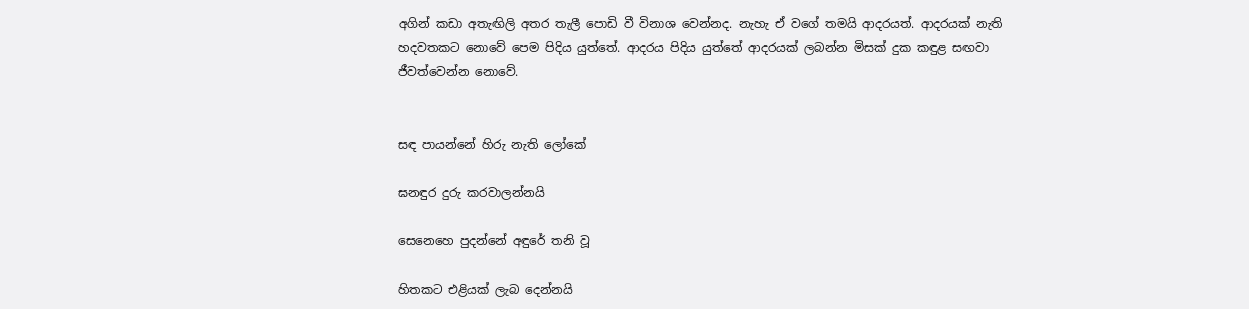අගින් කඩා අතැඟිලි අතර තැලී පොඩි වී විනාශ වෙන්නද. නැහැ ඒ වගේ තමයි ආදරයත්. ආදරයක්‌ නැති හදවතකට නොවේ පෙම පිදිය යුත්තේ. ආදරය පිදිය යුත්තේ ආදරයක්‌ ලබන්න මිසක්‌ දුක කඳුළ සඟවා ජීවත්වෙන්න නොවේ.


සඳ පායන්නේ හිරු නැති ලෝකේ

ඝනඳුර දුරු කරවාලන්නයි

සෙනෙහෙ පුදන්නේ අඳුරේ තනි වූ

හිතකට එළියක්‌ ලැබ දෙන්නයි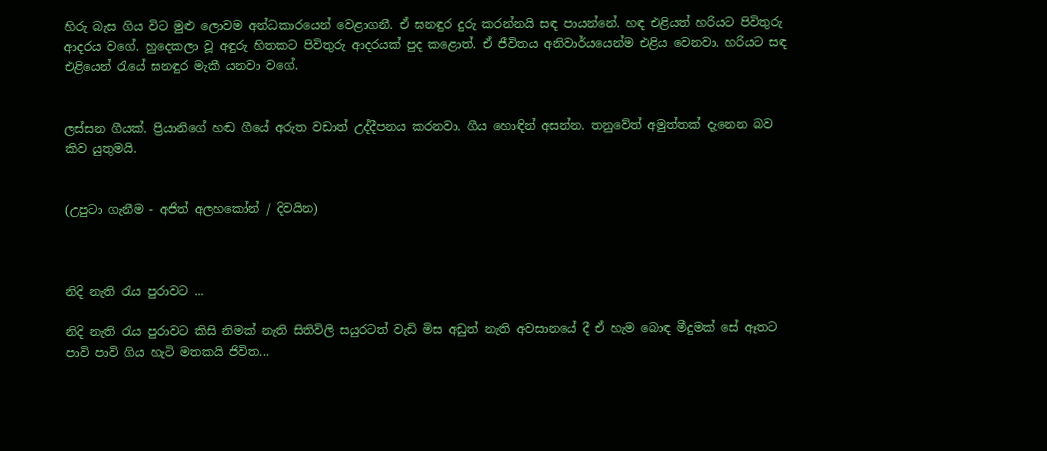හිරු බැස ගිය විට මුළු ලොවම අන්ධකාරයෙන් වෙළාගනී. ඒ ඝනඳුර දුරු කරන්නයි සඳ පායන්නේ. හඳ එළියත් හරියට පිවිතුරු ආදරය වගේ. හුදෙකලා වූ අඳුරු හිතකට පිවිතුරු ආදරයක්‌ පුද කළොත්. ඒ ජීවිතය අනිවාර්යයෙන්ම එළිය වෙනවා. හරියට සඳ එළියෙන් රැයේ ඝනඳුර මැකී යනවා වගේ.


ලස්‌සන ගීයක්‌. ප්‍රියානිගේ හඬ ගීයේ අරුත වඩාත් උද්දීපනය කරනවා. ගීය හොඳින් අසන්න. තනුවේත් අමුත්තක්‌ දැනෙන බව කිව යුතුමයි.


(උපුටා ගැනීම - අජිත් අලහකෝන් / දිවයින)



නිදි නැති රැය පුරාවට ...

නිදි නැති රැය පුරාවට කිසි නිමක් නැති සිතිවිලි සයුරටත් වැඩි මිස අඩුත් නැති අවසානයේ දී ඒ හැම බොඳ මීදුමක් සේ ඈතට පාවි පාවි ගිය හැටි මතකයි ජිවිත...